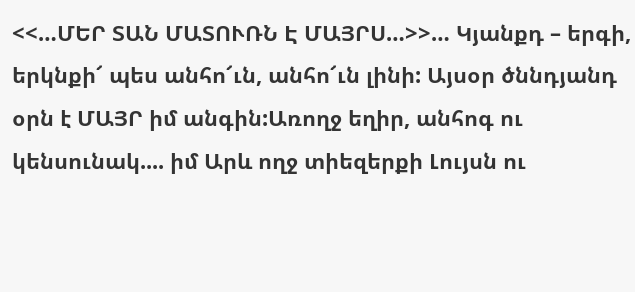<<…ՄԵՐ ՏԱՆ ՄԱՏՈՒՌՆ Է ՄԱՅՐՍ…>>… Կյանքդ – երգի, երկնքի՜ պես անհո՜ւն, անհո՜ւն լինի: Այսօր ծննդյանդ օրն է ՄԱՅՐ իմ անգին:Առողջ եղիր, անհոգ ու կենսունակ.... իմ Արև ողջ տիեզերքի Լույսն ու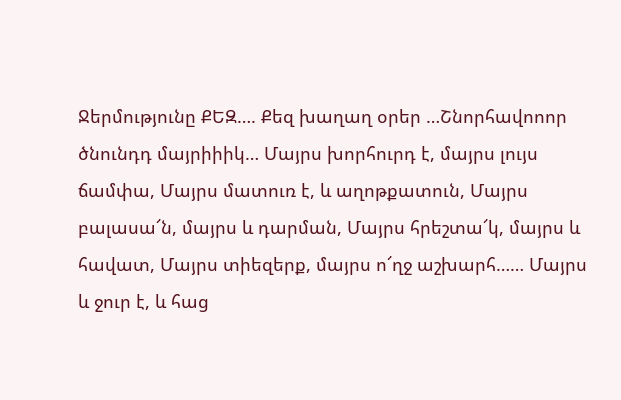Ջերմությունը ՔԵԶ…. Քեզ խաղաղ օրեր …Շնորհավոոոր ծնունդդ մայրիիիկ… Մայրս խորհուրդ է, մայրս լույս ճամփա, Մայրս մատուռ է, և աղոթքատուն, Մայրս բալասա՜ն, մայրս և դարման, Մայրս հրեշտա՜կ, մայրս և հավատ, Մայրս տիեզերք, մայրս ո՜ղջ աշխարհ…… Մայրս և ջուր է, և հաց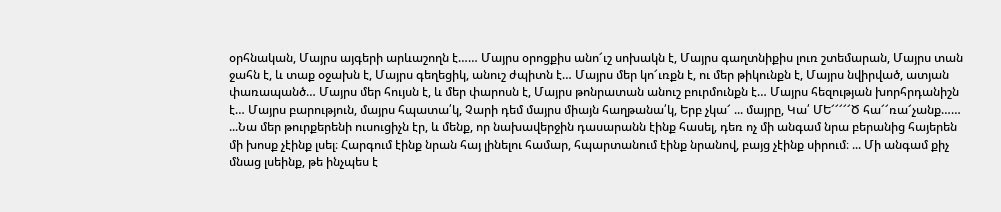օրհնական, Մայրս այգերի արևաշողն է…… Մայրս օրոցքիս անո՜ւշ սոխակն է, Մայրս գաղտնիքիս լուռ շտեմարան, Մայրս տան ջահն է, և տաք օջախն է, Մայրս գեղեցիկ, անուշ ժպիտն է… Մայրս մեր կո՜ւռքն է, ու մեր թիկունքն է, Մայրս նվիրված, ատյան փառապանծ… Մայրս մեր հույսն է, և մեր փարոսն է, Մայրս թոնրատան անուշ բուրմունքն է… Մայրս հեզության խորհրդանիշն է… Մայրս բարություն, մայրս հպատա՛կ, Չարի դեմ մայրս միայն հաղթանա՛կ, Երբ չկա՜ ... մայրը, Կա՛ ՄԵ՜՜՜՜՜Ծ հա՜՜ռա՜չանք……
...Նա մեր թուրքերենի ուսուցիչն էր, և մենք, որ նախավերջին դասարանն էինք հասել, դեռ ոչ մի անգամ նրա բերանից հայերեն մի խոսք չէինք լսել։ Հարգում էինք նրան հայ լինելու համար, հպարտանում էինք նրանով, բայց չէինք սիրում։ ... Մի անգամ քիչ մնաց լսեինք, թե ինչպես է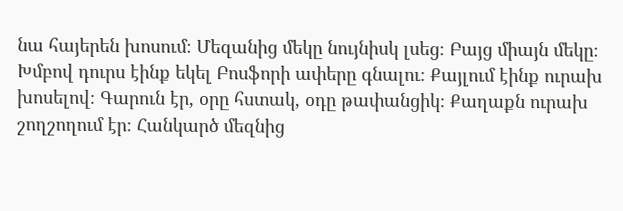նա հայերեն խոսում։ Մեզանից մեկը նույնիսկ լսեց։ Բայց միայն մեկը։ Խմբով դուրս էինք եկել Բոսֆորի ափերը գնալու։ Քայլում էինք ուրախ խոսելով։ Գարուն էր, օրը հստակ, օդը թափանցիկ։ Քաղաքն ուրախ շողշողում էր։ Հանկարծ մեզնից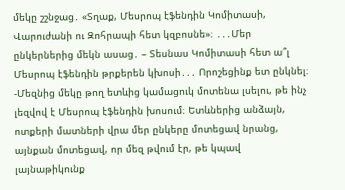մեկը շշնջաց․ «Տղաք, Մեսրոպ էֆենդին Կոմիտասի, Վարուժանի ու Զոհրապի հետ կզբոսնե»։ ․․․Մեր ընկերներից մեկն ասաց․ – Տեսնաս Կոմիտասի հետ ա՞լ Մեսրոպ էֆենդին թրքերեն կխոսի․․․ Որոշեցինք ետ ընկնել։ -Մեզնից մեկը թող ետևից կամացուկ մոտենա լսելու, թե ինչ լեզվով է Մեսրոպ էֆենդին խոսում։ Ետևներից անձայն, ոտքերի մատների վրա մեր ընկերը մոտեցավ նրանց, այնքան մոտեցավ, որ մեզ թվում էր, թե կպավ լայնաթիկունք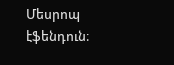Մեսրոպ էֆենդուն։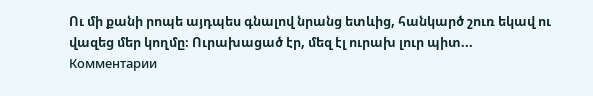Ու մի քանի րոպե այդպես գնալով նրանց ետևից, հանկարծ շուռ եկավ ու վազեց մեր կողմը։ Ուրախացած էր, մեզ էլ ուրախ լուր պիտ...
Комментарии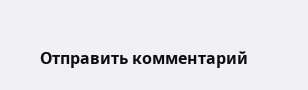Отправить комментарий